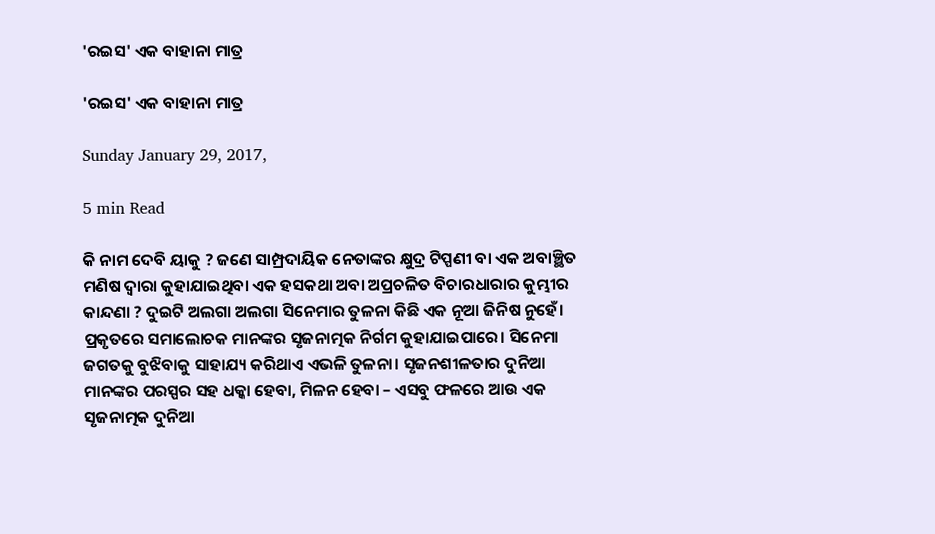'ରଇସ' ଏକ ବାହାନା ମାତ୍ର

'ରଇସ' ଏକ ବାହାନା ମାତ୍ର

Sunday January 29, 2017,

5 min Read

କି ନାମ ଦେବି ୟାକୁ ? ଜଣେ ସାମ୍ପ୍ରଦାୟିକ ନେତାଙ୍କର କ୍ଷୁଦ୍ର ଟିପ୍ପଣୀ ବା ଏକ ଅବାଞ୍ଛିତ ମଣିଷ ଦ୍ଵାରା କୁହାଯାଇଥିବା ଏକ ହସକଥା ଅବା ଅପ୍ରଚଳିତ ବିଚାରଧାରାର କୁମ୍ଭୀର କାନ୍ଦଣା ? ଦୁଇଟି ଅଲଗା ଅଲଗା ସିନେମାର ତୁଳନା କିଛି ଏକ ନୂଆ ଜିନିଷ ନୁହେଁ। ପ୍ରକୃତରେ ସମାଲୋଚକ ମାନଙ୍କର ସୃଜନାତ୍ମକ ନିର୍ଗମ କୁହାଯାଇପାରେ। ସିନେମା ଜଗତକୁ ବୁଝିବାକୁ ସାହାଯ୍ୟ କରିଥାଏ ଏଭଳି ତୁଳନା। ସୃଜନଶୀଳତାର ଦୁନିଆ ମାନଙ୍କର ପରସ୍ପର ସହ ଧକ୍କା ହେବା, ମିଳନ ହେବା – ଏସବୁ ଫଳରେ ଆଉ ଏକ ସୃଜନାତ୍ମକ ଦୁନିଆ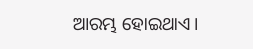ଆରମ୍ଭ ହୋଇଥାଏ।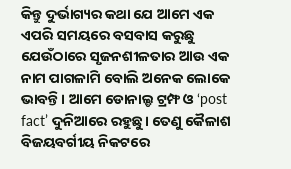କିନ୍ତୁ ଦୁର୍ଭାଗ୍ୟର କଥା ଯେ ଆମେ ଏକ ଏପରି ସମୟରେ ବସବାସ କରୁଛୁ ଯେଉଁଠାରେ ସୃଜନଶୀଳତାର ଆଉ ଏକ ନାମ ପାଗଳାମି ବୋଲି ଅନେକ ଲୋକେ ଭାବନ୍ତି। ଆମେ ଡୋନାଲ୍ଡ ଟ୍ରମ୍ଫ ଓ ‘post fact’ ଦୁନିଆରେ ରହୁଛୁ। ତେଣୁ କୈଳାଶ ବିଜୟବର୍ଗୀୟ ନିକଟରେ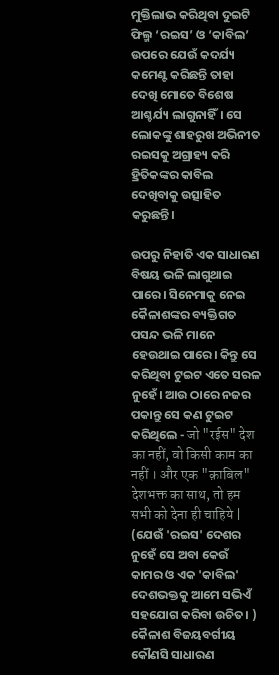ମୁକ୍ତିଲାଭ କରିଥିବା ଦୁଇଟି ଫିଲ୍ମ ‘ରଇସ’ ଓ ‘କାବିଲ’ ଉପରେ ଯେଉଁ କଦର୍ଯ୍ୟ କମେଣ୍ଟ କରିଛନ୍ତି ତାହା ଦେଖି ମୋତେ ବିଶେଷ ଆଶ୍ଚର୍ଯ୍ୟ ଲାଗୁନାହିଁ। ସେ ଲୋକଙ୍କୁ ଶାହରୁଖ ଅଭିନୀତ ରଇସକୁ ଅଗ୍ରାହ୍ୟ କରି ହ୍ରିତିକଙ୍କର କାବିଲ ଦେଖିବାକୁ ଉତ୍ସାହିତ କରୁଛନ୍ତି।

ଉପରୁ ନିହାତି ଏକ ସାଧାରଣ ବିଷୟ ଭଳି ଲାଗୁଥାଇ ପାରେ। ସିନେମାକୁ ନେଇ କୈଳାଶଙ୍କର ବ୍ୟକ୍ତିଗତ ପସନ୍ଦ ଭଳି ମାନେ ହେଉଥାଇ ପାରେ। କିନ୍ତୁ ସେ କରିଥିବା ଟୁଇଟ ଏତେ ସରଳ ନୁହେଁ। ଆଉ ଠାରେ ନଜର ପକାନ୍ତୁ ସେ କଣ ଟୁଇଟ କରିଥିଲେ - जो "रईस" देश का नहीं, वो किसी काम का नहीं । और एक "क़ाबिल" देशभक्त का साथ, तो हम सभी को देना ही चाहिये | (ଯେଉଁ 'ରଇସ' ଦେଶର ନୁହେଁ ସେ ଅବା କେଉଁ କାମର ଓ ଏକ 'କାବିଲ' ଦେଶଭକ୍ତକୁ ଆମେ ସଭିଏଁ ସହଯୋଗ କରିବା ଉଚିତ। ) କୈଳାଶ ବିଜୟବର୍ଗୀୟ କୌଣସି ସାଧାରଣ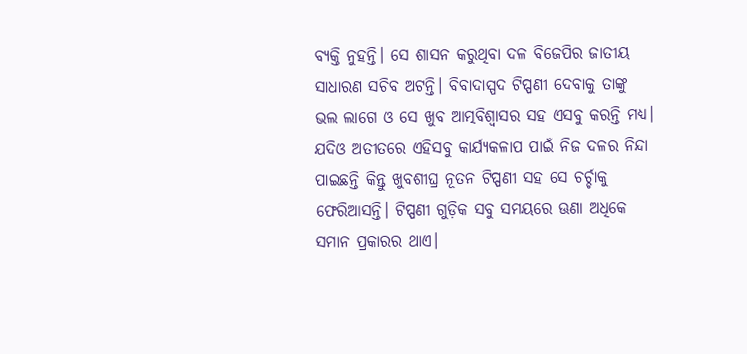ବ୍ୟକ୍ତି ନୁହନ୍ତି। ସେ ଶାସନ କରୁଥିବା ଦଳ ବିଜେପିର ଜାତୀୟ ସାଧାରଣ ସଚିବ ଅଟନ୍ତି। ବିବାଦାସ୍ପଦ ଟିପ୍ପଣୀ ଦେବାକୁ ତାଙ୍କୁ ଭଲ ଲାଗେ ଓ ସେ ଖୁବ ଆତ୍ମବିଶ୍ଵାସର ସହ ଏସବୁ କରନ୍ତି ମଧ୍ୟ। ଯଦିଓ ଅତୀତରେ ଏହିସବୁ କାର୍ଯ୍ୟକଳାପ ପାଇଁ ନିଜ ଦଳର ନିନ୍ଦା ପାଇଛନ୍ତି କିନ୍ତୁ ଖୁବଶୀଘ୍ର ନୂତନ ଟିପ୍ପଣୀ ସହ ସେ ଚର୍ଚ୍ଚାକୁ ଫେରିଆସନ୍ତି। ଟିପ୍ପଣୀ ଗୁଡ଼ିକ ସବୁ ସମୟରେ ଊଣା ଅଧିକେ ସମାନ ପ୍ରକାରର ଥାଏ।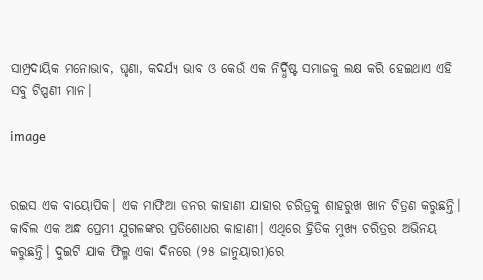ସାମ୍ପ୍ରଦାୟିକ ମନୋଭାବ, ଘୃଣା, କଦର୍ଯ୍ୟ ଭାବ ଓ କେଉଁ ଏକ ନିର୍ଦ୍ଧିଷ୍ଟ ସମାଜକୁ ଲକ୍ଷ କରି ହେଇଥାଏ ଏହି ସବୁ ଟିପ୍ପଣୀ ମାନ।

image


ରଇସ ଏକ ବାୟୋପିକ। ଏକ ମାଫିଆ ଡନର କାହାଣୀ ଯାହାର ଚରିତ୍ରକୁ ଶାହରୁଖ ଖାନ ଚିତ୍ରଣ କରୁଛନ୍ତି। କାବିଲ ଏକ ଅନ୍ଧ ପ୍ରେମୀ ଯୁଗଳଙ୍କର ପ୍ରତିଶୋଧର କାହାଣୀ। ଏଥିରେ ହ୍ରିତିକ ମୁଖ୍ୟ ଚରିତ୍ରର ଅଭିନୟ କରୁଛନ୍ତି। ଦୁଇଟି ଯାକ ଫିଲ୍ମ ଏକା ଦିନରେ (୨୫ ଜାନୁୟାରୀ)ରେ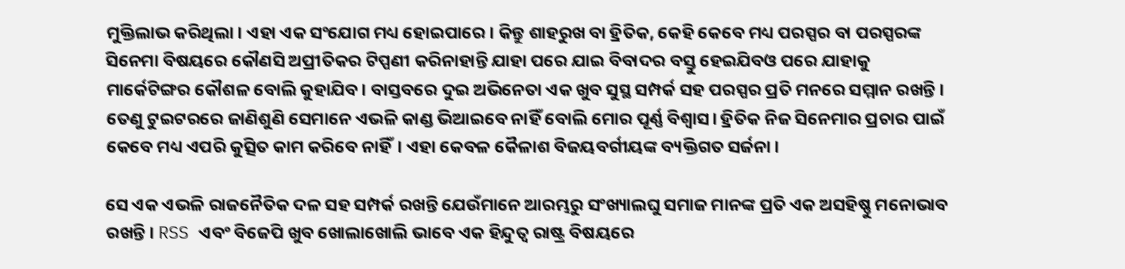ମୁକ୍ତିଲାଭ କରିଥିଲା। ଏହା ଏକ ସଂଯୋଗ ମଧ୍ୟ ହୋଇପାରେ। କିନ୍ତୁ ଶାହରୁଖ ବା ହ୍ରିତିକ, କେହି କେବେ ମଧ୍ୟ ପରସ୍ପର ବା ପରସ୍ପରଙ୍କ ସିନେମା ବିଷୟରେ କୌଣସି ଅପ୍ରୀତିକର ଟିପ୍ପଣୀ କରିନାହାନ୍ତି ଯାହା ପରେ ଯାଇ ବିବାଦର ବସ୍ତୁ ହେଇଯିବଓ ପରେ ଯାହାକୁ ମାର୍କେଟିଙ୍ଗର କୌଶଳ ବୋଲି କୁହାଯିବ। ବାସ୍ତବରେ ଦୁଇ ଅଭିନେତା ଏକ ଖୁବ ସୁସ୍ଥ ସମ୍ପର୍କ ସହ ପରସ୍ପର ପ୍ରତି ମନରେ ସମ୍ମାନ ରଖନ୍ତି। ତେଣୁ ଟୁଇଟରରେ ଜାଣିଶୁଣି ସେମାନେ ଏଭଳି କାଣ୍ଡ ଭିଆଇବେ ନାହିଁ ବୋଲି ମୋର ପୂର୍ଣ୍ଣ ବିଶ୍ବାସ। ହ୍ରିତିକ ନିଜ ସିନେମାର ପ୍ରଚାର ପାଇଁ କେବେ ମଧ୍ୟ ଏପରି କୁତ୍ସିତ କାମ କରିବେ ନାହିଁ। ଏହା କେବଳ କୈଳାଶ ବିଜୟବର୍ଗୀୟଙ୍କ ବ୍ୟକ୍ତିଗତ ସର୍ଜନା।

ସେ ଏକ ଏଭଳି ରାଜନୈତିକ ଦଳ ସହ ସମ୍ପର୍କ ରଖନ୍ତି ଯେଉଁମାନେ ଆରମ୍ଭରୁ ସଂଖ୍ୟାଲଘୁ ସମାଜ ମାନଙ୍କ ପ୍ରତି ଏକ ଅସହିଷ୍ଣୁ ମନୋଭାବ ରଖନ୍ତି। RSS ଏବଂ ବିଜେପି ଖୁବ ଖୋଲାଖୋଲି ଭାବେ ଏକ ହିନ୍ଦୁତ୍ଵ ରାଷ୍ଟ୍ର ବିଷୟରେ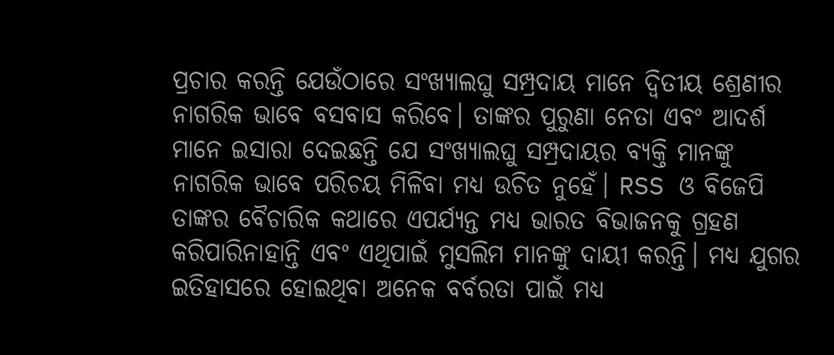ପ୍ରଚାର କରନ୍ତି ଯେଉଁଠାରେ ସଂଖ୍ୟାଲଘୁ ସମ୍ପ୍ରଦାୟ ମାନେ ଦ୍ଵିତୀୟ ଶ୍ରେଣୀର ନାଗରିକ ଭାବେ ବସବାସ କରିବେ। ତାଙ୍କର ପୁରୁଣା ନେତା ଏବଂ ଆଦର୍ଶ ମାନେ ଇସାରା ଦେଇଛନ୍ତି ଯେ ସଂଖ୍ୟାଲଘୁ ସମ୍ପ୍ରଦାୟର ବ୍ୟକ୍ତି ମାନଙ୍କୁ ନାଗରିକ ଭାବେ ପରିଚୟ ମିଳିବା ମଧ୍ୟ ଉଚିତ ନୁହେଁ। RSS ଓ ବିଜେପି ତାଙ୍କର ବୈଚାରିକ କଥାରେ ଏପର୍ଯ୍ଯନ୍ତ ମଧ୍ୟ ଭାରତ ବିଭାଜନକୁ ଗ୍ରହଣ କରିପାରିନାହାନ୍ତି ଏବଂ ଏଥିପାଇଁ ମୁସଲିମ ମାନଙ୍କୁ ଦାୟୀ କରନ୍ତି। ମଧ୍ୟ ଯୁଗର ଇତିହାସରେ ହୋଇଥିବା ଅନେକ ବର୍ବରତା ପାଇଁ ମଧ୍ୟ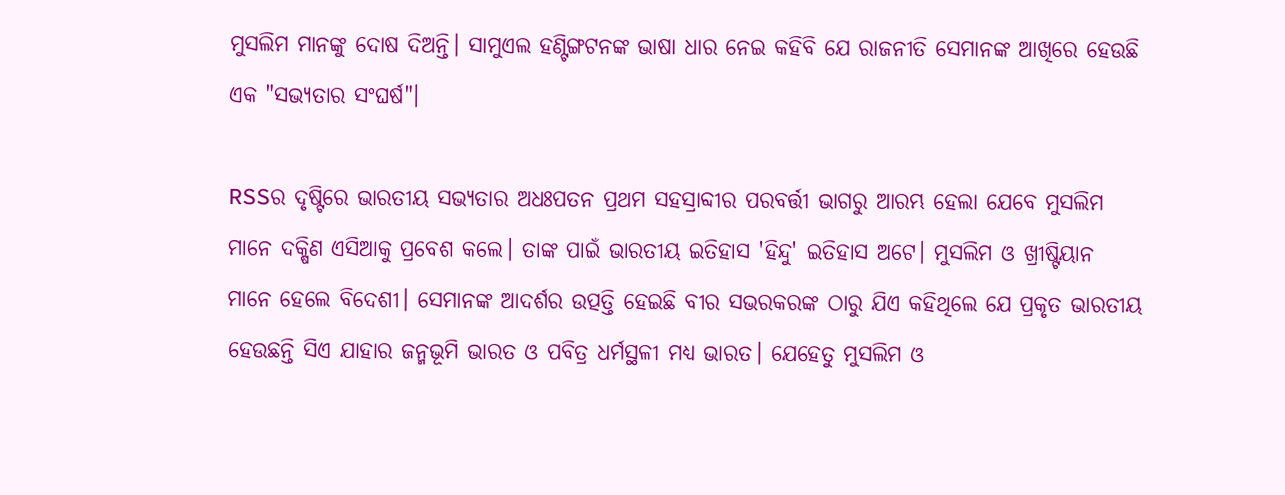ମୁସଲିମ ମାନଙ୍କୁ ଦୋଷ ଦିଅନ୍ତି। ସାମୁଏଲ ହଣ୍ଟିଙ୍ଗଟନଙ୍କ ଭାଷା ଧାର ନେଇ କହିବି ଯେ ରାଜନୀତି ସେମାନଙ୍କ ଆଖିରେ ହେଉଛି ଏକ "ସଭ୍ୟତାର ସଂଘର୍ଷ"।

RSSର ଦୃଷ୍ଟିରେ ଭାରତୀୟ ସଭ୍ୟତାର ଅଧଃପତନ ପ୍ରଥମ ସହସ୍ରାବ୍ଦୀର ପରବର୍ତ୍ତୀ ଭାଗରୁ ଆରମ୍ଭ ହେଲା ଯେବେ ମୁସଲିମ ମାନେ ଦକ୍ଷିଣ ଏସିଆକୁ ପ୍ରବେଶ କଲେ। ତାଙ୍କ ପାଇଁ ଭାରତୀୟ ଇତିହାସ 'ହିନ୍ଦୁ' ଇତିହାସ ଅଟେ। ମୁସଲିମ ଓ ଖ୍ରୀଷ୍ଟିୟାନ ମାନେ ହେଲେ ବିଦେଶୀ। ସେମାନଙ୍କ ଆଦର୍ଶର ଉତ୍ପତ୍ତି ହେଇଛି ବୀର ସଭରକରଙ୍କ ଠାରୁ ଯିଏ କହିଥିଲେ ଯେ ପ୍ରକୃତ ଭାରତୀୟ ହେଉଛନ୍ତି ସିଏ ଯାହାର ଜନ୍ମଭୂମି ଭାରତ ଓ ପବିତ୍ର ଧର୍ମସ୍ଥଳୀ ମଧ୍ୟ ଭାରତ। ଯେହେତୁ ମୁସଲିମ ଓ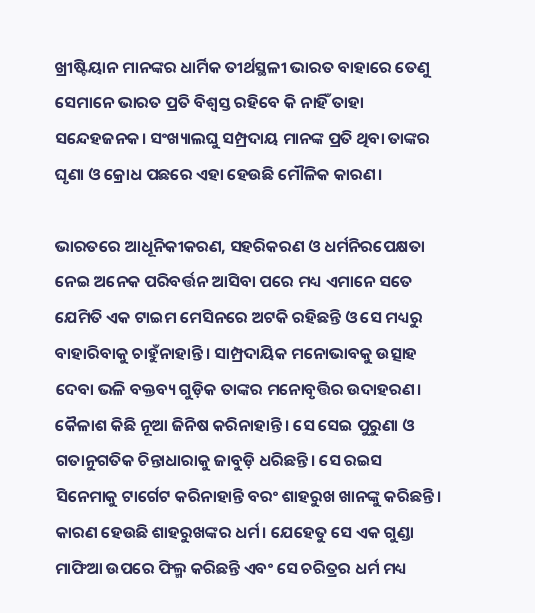ଖ୍ରୀଷ୍ଟିୟାନ ମାନଙ୍କର ଧାର୍ମିକ ତୀର୍ଥସ୍ଥଳୀ ଭାରତ ବାହାରେ ତେଣୁ ସେମାନେ ଭାରତ ପ୍ରତି ବିଶ୍ଵସ୍ତ ରହିବେ କି ନାହିଁ ତାହା ସନ୍ଦେହଜନକ। ସଂଖ୍ୟାଲଘୁ ସମ୍ପ୍ରଦାୟ ମାନଙ୍କ ପ୍ରତି ଥିବା ତାଙ୍କର ଘୃଣା ଓ କ୍ରୋଧ ପଛରେ ଏହା ହେଉଛି ମୌଳିକ କାରଣ।

ଭାରତରେ ଆଧୂନିକୀକରଣ, ସହରିକରଣ ଓ ଧର୍ମନିରପେକ୍ଷତା ନେଇ ଅନେକ ପରିବର୍ତ୍ତନ ଆସିବା ପରେ ମଧ୍ୟ ଏମାନେ ସତେ ଯେମିତି ଏକ ଟାଇମ ମେସିନରେ ଅଟକି ରହିଛନ୍ତି ଓ ସେ ମଧ୍ୟରୁ ବାହାରିବାକୁ ଚାହୁଁନାହାନ୍ତି। ସାମ୍ପ୍ରଦାୟିକ ମନୋଭାବକୁ ଉତ୍ସାହ ଦେବା ଭଳି ବକ୍ତବ୍ୟ ଗୁଡ଼ିକ ତାଙ୍କର ମନୋବୃତ୍ତିର ଉଦାହରଣ। କୈଳାଶ କିଛି ନୂଆ ଜିନିଷ କରିନାହାନ୍ତି। ସେ ସେଇ ପୁରୁଣା ଓ ଗତାନୁଗତିକ ଚିନ୍ତାଧାରାକୁ ଜାବୁଡ଼ି ଧରିଛନ୍ତି। ସେ ରଇସ ସିନେମାକୁ ଟାର୍ଗେଟ କରିନାହାନ୍ତି ବରଂ ଶାହରୁଖ ଖାନଙ୍କୁ କରିଛନ୍ତି। କାରଣ ହେଉଛି ଶାହରୁଖଙ୍କର ଧର୍ମ। ଯେହେତୁ ସେ ଏକ ଗୁଣ୍ଡା ମାଫିଆ ଉପରେ ଫିଲ୍ମ କରିଛନ୍ତି ଏବଂ ସେ ଚରିତ୍ରର ଧର୍ମ ମଧ୍ୟ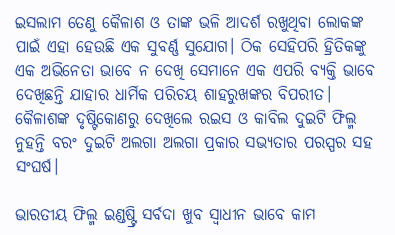ଇସଲାମ ତେଣୁ କୈଳାଶ ଓ ତାଙ୍କ ଭଳି ଆଦର୍ଶ ରଖୁଥିବା ଲୋକଙ୍କ ପାଇଁ ଏହା ହେଉଛି ଏକ ସୁବର୍ଣ୍ଣ ସୁଯୋଗ। ଠିକ ସେହିପରି ହ୍ରିତିକଙ୍କୁ ଏକ ଅଭିନେତା ଭାବେ ନ ଦେଖି ସେମାନେ ଏକ ଏପରି ବ୍ୟକ୍ତି ଭାବେ ଦେଖିଛନ୍ତି ଯାହାର ଧାର୍ମିକ ପରିଚୟ ଶାହରୁଖଙ୍କର ବିପରୀତ। କୈଳାଶଙ୍କ ଦୃଷ୍ଟିକୋଣରୁ ଦେଖିଲେ ରଇସ ଓ କାବିଲ ଦୁଇଟି ଫିଲ୍ମ ନୁହନ୍ତି ବରଂ ଦୁଇଟି ଅଲଗା ଅଲଗା ପ୍ରକାର ସଭ୍ୟତାର ପରସ୍ପର ସହ ସଂଘର୍ଷ।

ଭାରତୀୟ ଫିଲ୍ମ ଇଣ୍ଡଷ୍ଟ୍ରି ସର୍ବଦା ଖୁବ ସ୍ଵାଧୀନ ଭାବେ କାମ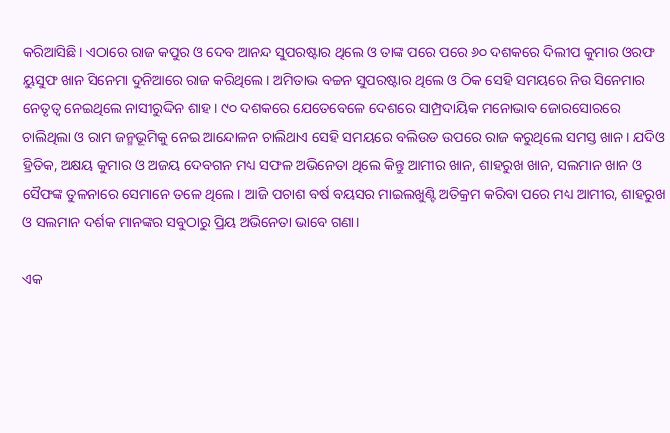କରିଆସିଛି। ଏଠାରେ ରାଜ କପୁର ଓ ଦେବ ଆନନ୍ଦ ସୁପରଷ୍ଟାର ଥିଲେ ଓ ତାଙ୍କ ପରେ ପରେ ୬୦ ଦଶକରେ ଦିଲୀପ କୁମାର ଓରଫ ୟୁସୁଫ ଖାନ ସିନେମା ଦୁନିଆରେ ରାଜ କରିଥିଲେ। ଅମିତାଭ ବଚ୍ଚନ ସୁପରଷ୍ଟାର ଥିଲେ ଓ ଠିକ ସେହି ସମୟରେ ନିଉ ସିନେମାର ନେତୃତ୍ଵ ନେଇଥିଲେ ନାସୀରୁଦ୍ଦିନ ଶାହ। ୯୦ ଦଶକରେ ଯେତେବେଳେ ଦେଶରେ ସାମ୍ପ୍ରଦାୟିକ ମନୋଭାବ ଜୋରସୋରରେ ଚାଲିଥିଲା ଓ ରାମ ଜନ୍ମଭୂମିକୁ ନେଇ ଆନ୍ଦୋଳନ ଚାଲିଥାଏ ସେହି ସମୟରେ ବଲିଉଡ ଉପରେ ରାଜ କରୁଥିଲେ ସମସ୍ତ ଖାନ। ଯଦିଓ ହ୍ରିତିକ, ଅକ୍ଷୟ କୁମାର ଓ ଅଜୟ ଦେବଗନ ମଧ୍ୟ ସଫଳ ଅଭିନେତା ଥିଲେ କିନ୍ତୁ ଆମୀର ଖାନ, ଶାହରୁଖ ଖାନ, ସଲମାନ ଖାନ ଓ ସୈଫଙ୍କ ତୁଳନାରେ ସେମାନେ ତଳେ ଥିଲେ। ଆଜି ପଚାଶ ବର୍ଷ ବୟସର ମାଇଲଖୁଣ୍ଟି ଅତିକ୍ରମ କରିବା ପରେ ମଧ୍ୟ ଆମୀର, ଶାହରୁଖ ଓ ସଲମାନ ଦର୍ଶକ ମାନଙ୍କର ସବୁଠାରୁ ପ୍ରିୟ ଅଭିନେତା ଭାବେ ଗଣା।

ଏକ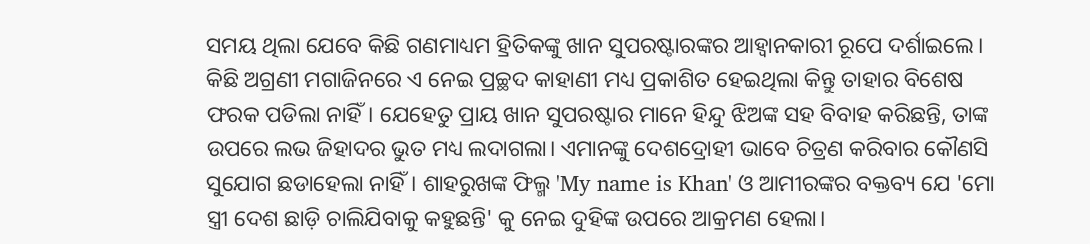ସମୟ ଥିଲା ଯେବେ କିଛି ଗଣମାଧ୍ୟମ ହ୍ରିତିକଙ୍କୁ ଖାନ ସୁପରଷ୍ଟାରଙ୍କର ଆହ୍ଵାନକାରୀ ରୂପେ ଦର୍ଶାଇଲେ। କିଛି ଅଗ୍ରଣୀ ମଗାଜିନରେ ଏ ନେଇ ପ୍ରଚ୍ଛଦ କାହାଣୀ ମଧ୍ୟ ପ୍ରକାଶିତ ହେଇଥିଲା କିନ୍ତୁ ତାହାର ବିଶେଷ ଫରକ ପଡିଲା ନାହିଁ। ଯେହେତୁ ପ୍ରାୟ ଖାନ ସୁପରଷ୍ଟାର ମାନେ ହିନ୍ଦୁ ଝିଅଙ୍କ ସହ ବିବାହ କରିଛନ୍ତି, ତାଙ୍କ ଉପରେ ଲଭ ଜିହାଦର ଭୁତ ମଧ୍ୟ ଲଦାଗଲା। ଏମାନଙ୍କୁ ଦେଶଦ୍ରୋହୀ ଭାବେ ଚିତ୍ରଣ କରିବାର କୌଣସି ସୁଯୋଗ ଛଡାହେଲା ନାହିଁ। ଶାହରୁଖଙ୍କ ଫିଲ୍ମ 'My name is Khan' ଓ ଆମୀରଙ୍କର ବକ୍ତବ୍ୟ ଯେ 'ମୋ ସ୍ତ୍ରୀ ଦେଶ ଛାଡ଼ି ଚାଲିଯିବାକୁ କହୁଛନ୍ତି' କୁ ନେଇ ଦୁହିଙ୍କ ଉପରେ ଆକ୍ରମଣ ହେଲା।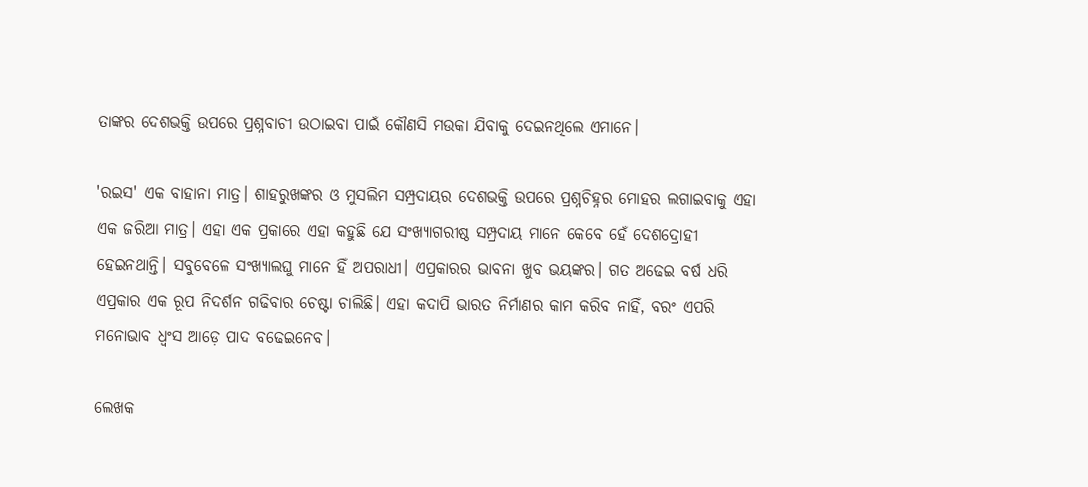ତାଙ୍କର ଦେଶଭକ୍ତି ଉପରେ ପ୍ରଶ୍ନବାଚୀ ଉଠାଇବା ପାଇଁ କୌଣସି ମଉକା ଯିବାକୁ ଦେଇନଥିଲେ ଏମାନେ।

'ରଇସ' ଏକ ବାହାନା ମାତ୍ର। ଶାହରୁଖଙ୍କର ଓ ମୁସଲିମ ସମ୍ପ୍ରଦାୟର ଦେଶଭକ୍ତି ଉପରେ ପ୍ରଶ୍ନଚିହ୍ନର ମୋହର ଲଗାଇବାକୁ ଏହା ଏକ ଜରିଆ ମାତ୍ର। ଏହା ଏକ ପ୍ରକାରେ ଏହା କହୁଛି ଯେ ସଂଖ୍ୟାଗରୀଷ୍ଠ ସମ୍ପ୍ରଦାୟ ମାନେ କେବେ ହେଁ ଦେଶଦ୍ରୋହୀ ହେଇନଥାନ୍ତି। ସବୁବେଳେ ସଂଖ୍ୟାଲଘୁ ମାନେ ହିଁ ଅପରାଧୀ। ଏପ୍ରକାରର ଭାବନା ଖୁବ ଭୟଙ୍କର। ଗତ ଅଢେଇ ବର୍ଷ ଧରି ଏପ୍ରକାର ଏକ ରୂପ ନିଦର୍ଶନ ଗଢିବାର ଚେଷ୍ଟା ଚାଲିଛି। ଏହା କଦାପି ଭାରତ ନିର୍ମାଣର କାମ କରିବ ନାହିଁ, ବରଂ ଏପରି ମନୋଭାବ ଧ୍ଵଂସ ଆଡ଼େ ପାଦ ବଢେଇନେବ।

ଲେଖକ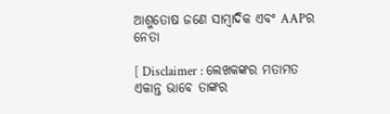ଆଶୁତୋଷ ଜଣେ ସାମ୍ବାଦିକ ଏବଂ AAPର ନେତା

[ Disclaimer : ଲେଖକଙ୍କର ମତାମତ ଏକାନ୍ତ ଭାବେ ତାଙ୍କର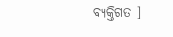ବ୍ୟକ୍ତିଗତ ]